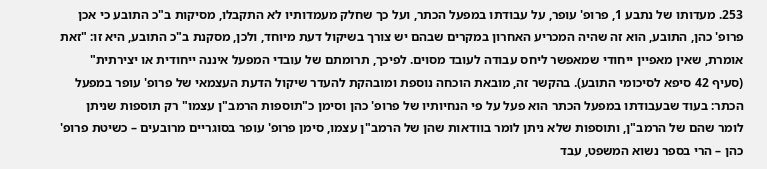253. מעדותו של נתבע 1, פרופ' עופר, על עבודתו במפעל הכתר, ועל כך שחלק מעמדותיו לא התקבלו, מסיקות ב"כ התובע כי אכן פרופ' כהן, התובע, הוא זה שהיה המכריע האחרון במקרים שבהם יש צורך בשיקול דעת מיוחד, ולכן, מסקנת ב"כ התובע, היא זו: "זאת אומרת, שאין מאפיין ייחודי שמאפשר ליחס עבודה לעובד מסוים. לפיכך, תרומתם של עובדי המפעל איננה ייחודית או יצירתית" (סעיף 42 סיפא לסיכומי התובע). בהקשר זה, מובאת הוכחה נוספת ומובהקת להעדר שיקול הדעת העצמאי של פרופ' עופר במפעל הכתר: בעוד שבעבודתו במפעל הכתר הוא פעל על פי הנחיותיו של פרופ' כהן וסימן כ"תוספות הרמב"ן עצמו" רק תוספות שניתן לומר שהם של הרמב"ן, ותוספות שלא ניתן לומר בוודאות שהן של הרמב"ן עצמו, סימן פרופ' עופר בסוגריים מרובעים – כשיטת פרופ' כהן – הרי בספר נשוא המשפט, עבד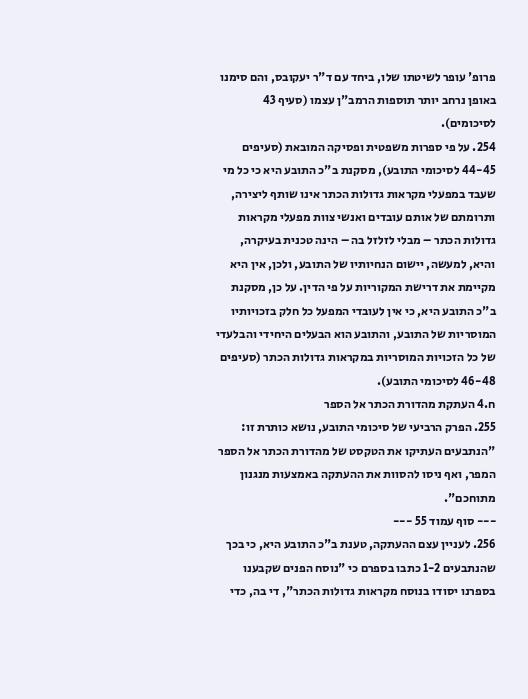פרופ' עופר לשיטתו שלו, ביחד עם ד"ר יעקובס, והם סימנו באופן נרחב יותר תוספות הרמב"ן עצמו (סעיף 43 לסיכומים).
254. על פי ספרות משפטית ופסיקה המובאת (סעיפים 44-45 לסיכומי התובע), מסקנת ב"כ התובע היא כי כל מי שעבד במפעלי מקראות גדולות הכתר אינו שותף ליצירה, ותרומתם של אותם עובדים ואנשי צוות מפעלי מקראות גדולות הכתר – מבלי לזלזל בה – הינה טכנית בעיקרה, והיא, למעשה, יישום הנחיותיו של התובע, ולכן, אין היא מקיימת את דרישת המקוריות על פי הדין. על כן, מסקנת ב"כ התובע היא, כי אין לעובדי המפעל כל חלק בזכויותיו המוסריות של התובע, והתובע הוא הבעלים היחידי והבלעדי של כל הזכויות המוסריות במקראות גדולות הכתר (סעיפים 46-48 לסיכומי התובע).
ח.4 העתקת מהדורת הכתר אל הספר
255. הפרק הרביעי של סיכומי התובע, נושא כותרת זו: "הנתבעים העתיקו את הטקסט של מהדורת הכתר אל הספר המפר, ואף ניסו להסוות את ההעתקה באמצעות מנגנון מתוחכם".
--- סוף עמוד 55 ---
256. לעניין עצם ההעתקה, טענת ב"כ התובע היא, כי בכך שהנתבעים 1-2 כתבו בספרם כי "נוסח הפנים שקבענו בספרנו יסודו בנוסח מקראות גדולות הכתר", די בה, כדי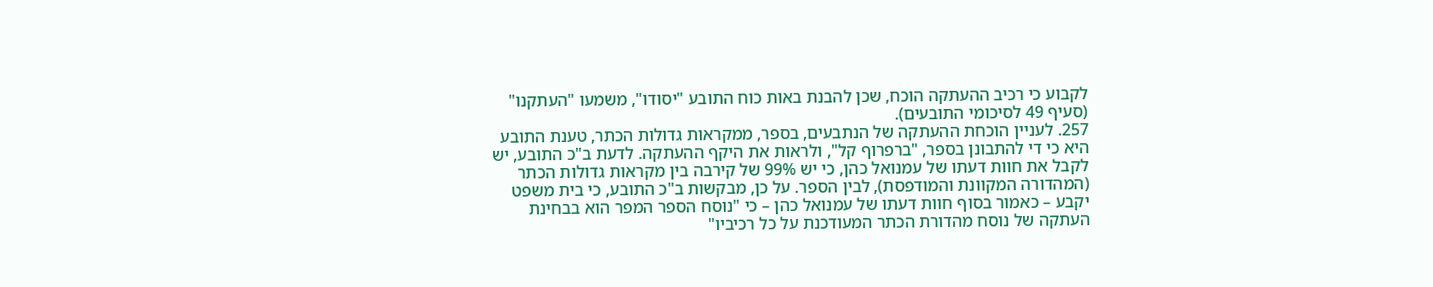לקבוע כי רכיב ההעתקה הוכח, שכן להבנת באות כוח התובע "יסודו", משמעו "העתקנו" (סעיף 49 לסיכומי התובעים).
257. לעניין הוכחת ההעתקה של הנתבעים, בספר, ממקראות גדולות הכתר, טענת התובע היא כי די להתבונן בספר, "ברפרוף קל", ולראות את היקף ההעתקה. לדעת ב"כ התובע, יש לקבל את חוות דעתו של עמנואל כהן, כי יש 99% של קירבה בין מקראות גדולות הכתר (המהדורה המקוונת והמודפסת), לבין הספר. על כן, מבקשות ב"כ התובע, כי בית משפט יקבע – כאמור בסוף חוות דעתו של עמנואל כהן – כי "נוסח הספר המפר הוא בבחינת העתקה של נוסח מהדורת הכתר המעודכנת על כל רכיביו"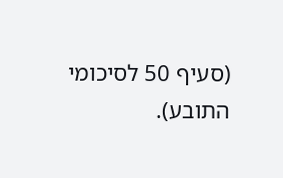(סעיף 50 לסיכומי התובע).